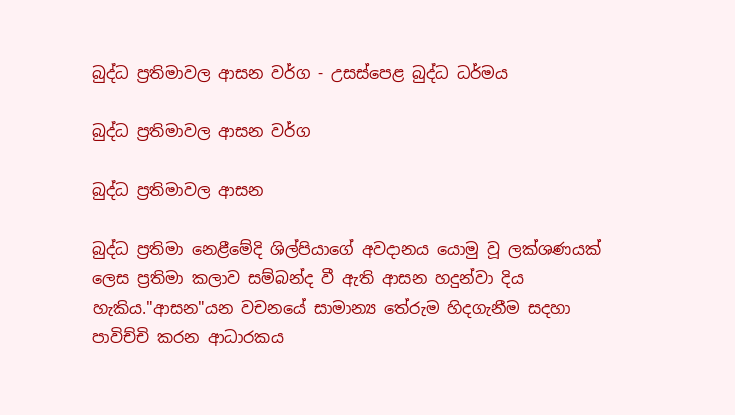බුද්ධ ප්‍රතිමාවල ආසන වර්ග - උසස්පෙළ බුද්ධ ධර්මය

බුද්ධ ප්‍රතිමාවල ආසන වර්ග

බුද්ධ ප්‍රතිමාවල ආසන

බුද්ධ ප්‍රතිමා නෙළීමේදි ශිල්පියාගේ අවදානය යොමු වූ ලක්ශණයක් ලෙස ප්‍රතිමා කලාව සම්බන්ද වී ඇති ආසන හදුන්වා දිය හැකිය."ආසන"යන වචනයේ සාමාන්‍ය තේරුම හිදගැනීම සදහා පාවිච්චි කරන ආධාරකය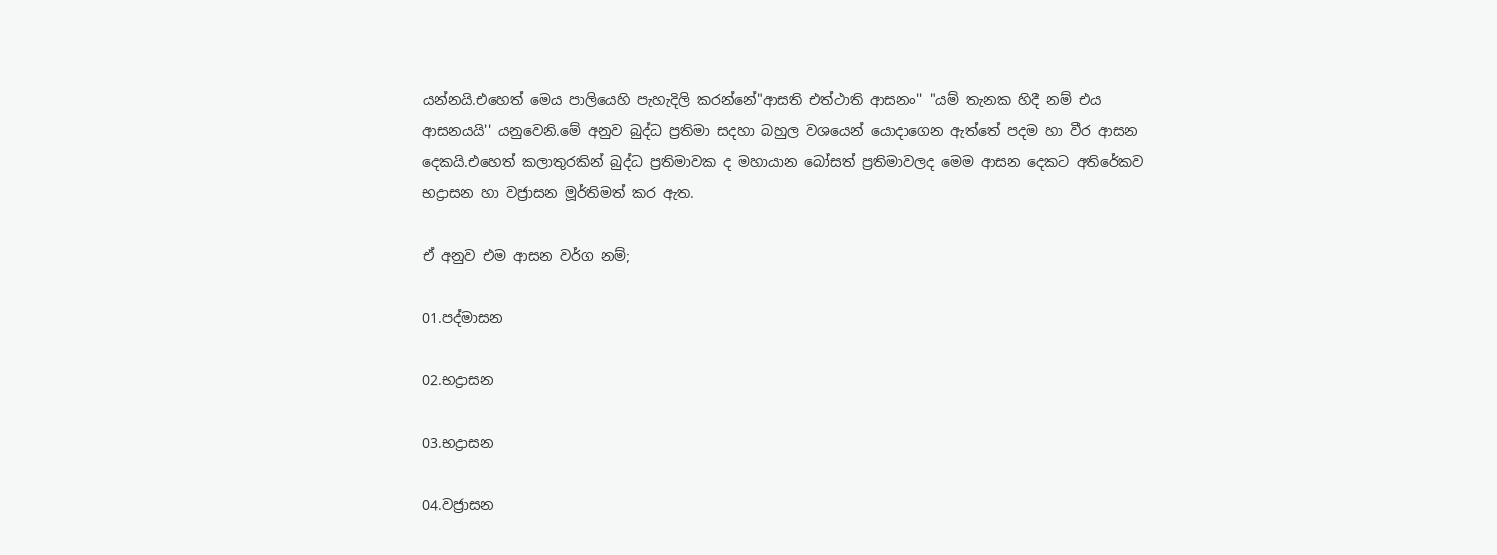යන්නයි.එහෙත් මෙය පාලියෙහි පැහැදිලි කරන්නේ"ආසති එත්ථාති ආසනං'' "යම් තැනක හිදී නම් එය ආසනයයි'' යනුවෙනි.මේ අනුව බුද්ධ ප්‍රතිමා සදහා බහුල වශයෙන් යොදාගෙන ඇත්තේ පදම හා වීර ආසන දෙකයි.එහෙත් කලාතුරකින් බුද්ධ ප්‍රතිමාවක ද මහායාන බෝසත් ප්‍රතිමාවලද මෙම ආසන දෙකට අතිරේකව භද්‍රාසන හා වජ්‍රාසන මූර්තිමත් කර ඇත.

ඒ අනුව එම ආසන වර්ග නම්;

01.පද්මාසන

02.භද්‍රාසන

03.භද්‍රාසන

04.වජ්‍රාසන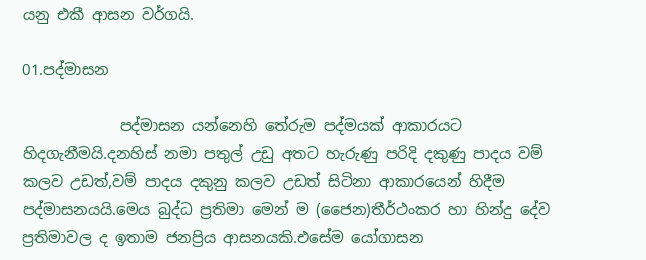යනු එකී ආසන වර්ගයි.

01.පද්මාසන

             පද්මාසන යන්නෙහි තේරුම පද්මයක් ආකාරයට හිදගැනීමයි.දනහිස් නමා පතුල් උඩු අතට හැරුණු පරිදි දකුණු පාදය වම් කලව උඩත්,වම් පාදය දකුනු කලව උඩත් සිටිනා ආකාරයෙන් හිදීම පද්මාසනයයි.මෙය බුද්ධ ප්‍රතිමා මෙන් ම (ජෛන)තීර්ථංකර හා හින්දු දේව ප්‍රතිමාවල ද ඉතාම ජනප්‍රිය ආසනයකි.එසේම යෝගාසන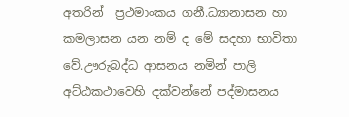අතරින්  ප්‍රථමාංකය ගනී.ධ්‍යානාසන හා කමලාසන යන නම් ද මේ සදහා භාවිතා වේ.ඌරුබද්ධ ආසනය නමින් පාලි අට්ඨකථාවෙහි දක්වන්නේ පද්මාසනය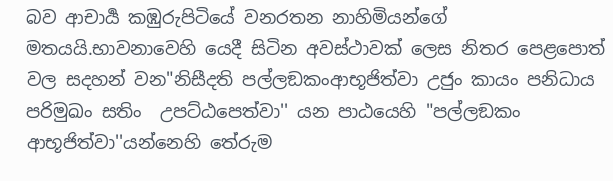බව ආචාර්‍ය කඹුරුපිටියේ වනරතන නාහිමියන්ගේ මතයයි.භාවනාවෙහි යෙදී සිටින අවස්ථාවක් ලෙස නිතර පෙළපොත් වල සදහන් වන"නිසීදති පල්ලඞකංආභූජිත්වා උජුං කායං පනිධාය පරිමුඛං සතිං  උපට්ඨපෙත්වා'' යන පාඨයෙහි "පල්ලඞකං ආභූජිත්වා''යන්නෙහි තේරුම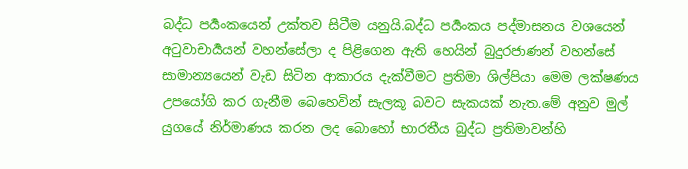බද්ධ පර්‍යංකයෙන් උක්තව සිටීම යනුයි.බද්ධ පර්‍යංකය පද්මාසනය වශයෙන් අටුවාචාර්‍යයන් වහන්සේලා ද පිළිගෙන ඇති හෙයින් බුදුරජාණන් වහන්සේ සාමාන්‍යයෙන් වැඩ සිටින ආකාරය දැක්වීමට ප්‍රතිමා ශිල්පියා මෙම ලක්ෂණය උපයෝගි කර ගැනීම බෙහෙවින් සැලකූ බවට සැකයක් නැත.මේ අනුව මුල් යුගයේ නිර්මාණය කරන ලද බොහෝ භාරතීය බුද්ධ ප්‍රතිමාවන්හි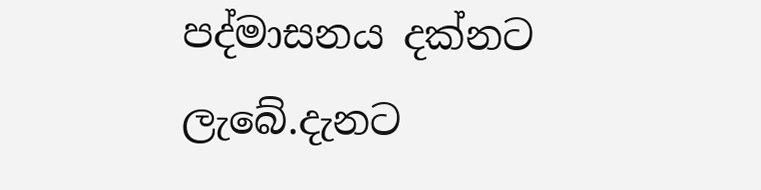පද්මාසනය දක්නට ලැබේ.දැනට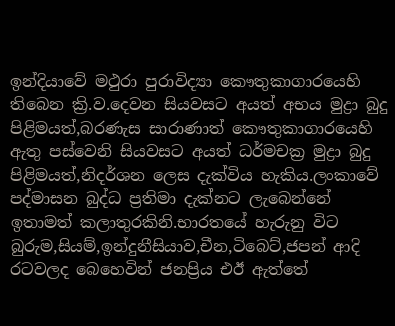ඉන්දියාවේ මථුරා පුරාවිද්‍යා කෞතුකාගාරයෙහි තිබෙන ක්‍රි.ව.දෙවන සියවසට අයත් අභය මුද්‍රා බුදු පිළිමයත්,බරණැස සාරාණාත් කෞතුකාගාරයෙහි ඇතු පස්වෙනි සියවසට අයත් ධර්මචක්‍ර මුද්‍රා බුදු පිළිමයත්,නිදර්ශන ලෙස දැක්විය හැකිය.ලංකාවේ පද්මාසන බුද්ධ ප්‍රතිමා දැක්නට ලැබෙන්නේ ඉතාමත් කලාතුරකිනි.භාරතයේ හැරුනු විට බුරුම,සියම්,ඉන්දුනීසියාව,චීන,ටිබෙට්,ජපන් ආදි රටවලද බෙහෙවින් ජනප්‍රිය එඊ ඇත්තේ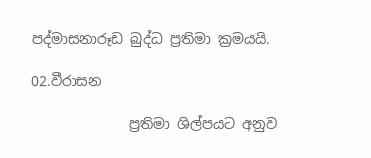පද්මාසනාරූඩ බුද්ධ ප්‍රතිමා ක්‍රමයයි.

02.වීරාසන

              ප්‍රතිමා ශිල්පයට අනුව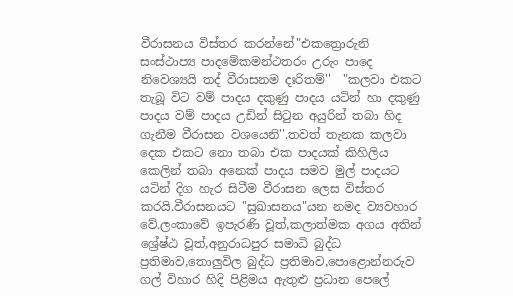වීරාසනය විස්තර කරන්නේ"එකත්‍රොරුනි සංස්ථාප්‍ය පාදමේකමන්ථතරං උරුං පාදෙ නිවෙශ්‍යයි තද් වීරාසනම දඃරිතම්''  "කලවා එකට තැබූ විට වම් පාදය දකුණු පාදය යටින් හා දකුණු පාදය වම් පාදය උඩින් සිටුන අයුරින් තබා හිද ගැනීම වීරාසන වශයෙනි''.තවත් තැනක කලවා දෙක එකට නො තබා එක පාදයක් කිහිලිය කෙලින් තබා අනෙක් පාදය සමව මුල් පාදයට යටින් දිග හැර සිටීම වීරාසන ලෙස විස්තර කරයි.වීරාසනයට "සුඛාසනය"යන නමද ව්‍යවහාර වේ.ලංකාවේ ඉපැරණි වූත්,කලාත්මක අගය අතින් ශ්‍රේෂ්ඨ වූත්,අනුරාධපුර සමාධි බුද්ධ ප්‍රතිමාව,තොලුවිල බුද්ධ ප්‍රතිමාව,පොළොන්නරුව ගල් විහාර හිදි පිළිමය ඇතුළු ප්‍රධාන පෙලේ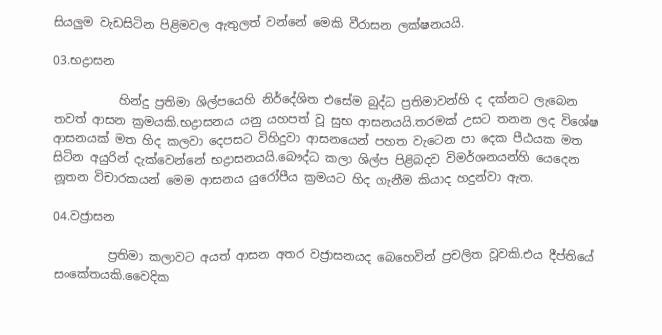සියලුම වැඩසිටින පිළිමවල ඇතුලත් වන්නේ මෙකි වීරාසන ලක්ෂනයයි.

03.භද්‍රාසන

           හින්දු ප්‍රතිමා ශිල්පයෙහි නිර්දේශිත එසේම බුද්ධ ප්‍රතිමාවන්හි ද දක්නට ලැබෙන තවත් ආසන ක්‍රමයකි.භද්‍රාසනය යනු යහපත් වූ සුභ ආසනයයි.තරමක් උසට තනන ලද විශේෂ ආසනයක් මත හිද කලවා දෙපසට විහිදුවා ආසනයෙන් පහත වැටෙන පා දෙක පීඨයක මත සිටින අයුරින් දැක්වෙන්නේ භද්‍රාසනයයි.බෞද්ධ කලා ශිල්ප පිළිබදව විමර්ශනයන්හි යෙදෙන නූතන විචාරකයන් මෙම ආසනය යුරෝපීය ක්‍රමයට හිද ගැනීම කියාද හදුන්වා ඇත.

04.වජ්‍රාසන

         ප්‍රතිමා කලාවට අයත් ආසන අතර වජ්‍රාසනයද බෙහෙවින් ප්‍රචලිත වූවකි.එය දීප්‍තියේ සංකේතයකි.වෛදික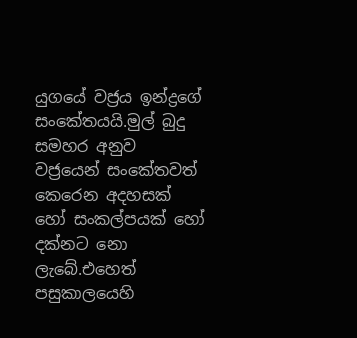යුගයේ වජ්‍රය ඉන්ද්‍රගේ සංකේතයයි.මුල් බුදු සමහර අනුව වජ්‍රයෙන් සංකේතවත් කෙරෙන අදහසක් හෝ සංකල්පයක් හෝ දක්නට නො ලැබේ.එහෙත් පසුකාලයෙහි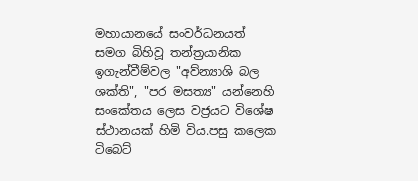මහායානයේ සංවර්ධනයත් සමග බිහිවූ තන්ත්‍රයානික ඉගැන්වීම්වල "අව්න්‍යාශි බල ශක්ති", "පර මසත්‍ය" යන්නෙහි සංකේතය ලෙස වජ්‍රයට විශේෂ ස්ථානයක් හිමි විය.පසු කලෙක ටිබෙට්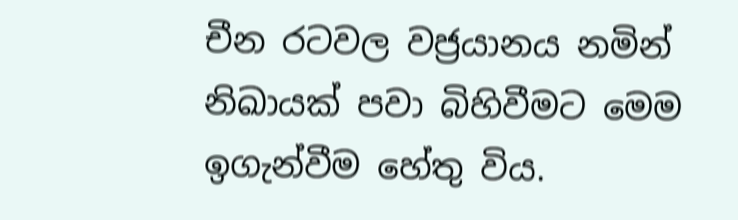චීන රටවල වජ්‍රයානය නමින් නිඛායක් පවා බිහිවීමට මෙම ඉගැන්වීම හේතු විය.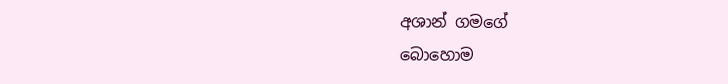අශාන් ගමගේ
බොහොම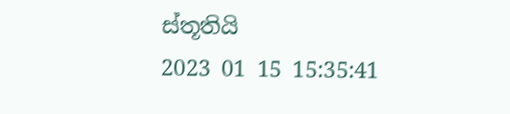ස්තූතියි
2023 01 15 15:35:41